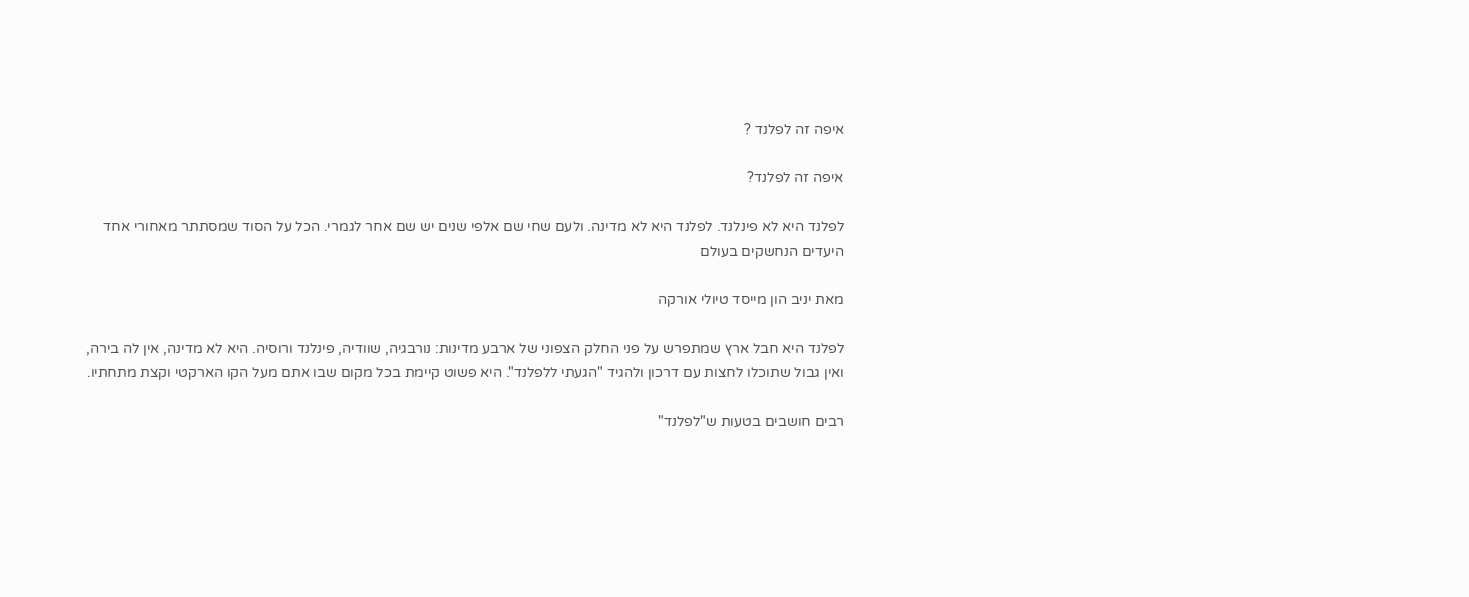איפה זה לפלנד ?

איפה זה לפלנד?

לפלנד היא לא פינלנד. לפלנד היא לא מדינה. ולעם שחי שם אלפי שנים יש שם אחר לגמרי. הכל על הסוד שמסתתר מאחורי אחד היעדים הנחשקים בעולם

מאת יניב הון מייסד טיולי אורקה

לפלנד היא חבל ארץ שמתפרש על פני החלק הצפוני של ארבע מדינות: נורבגיה, שוודיה, פינלנד ורוסיה. היא לא מדינה, אין לה בירה, ואין גבול שתוכלו לחצות עם דרכון ולהגיד "הגעתי ללפלנד". היא פשוט קיימת בכל מקום שבו אתם מעל הקו הארקטי וקצת מתחתיו.

רבים חושבים בטעות ש"לפלנד"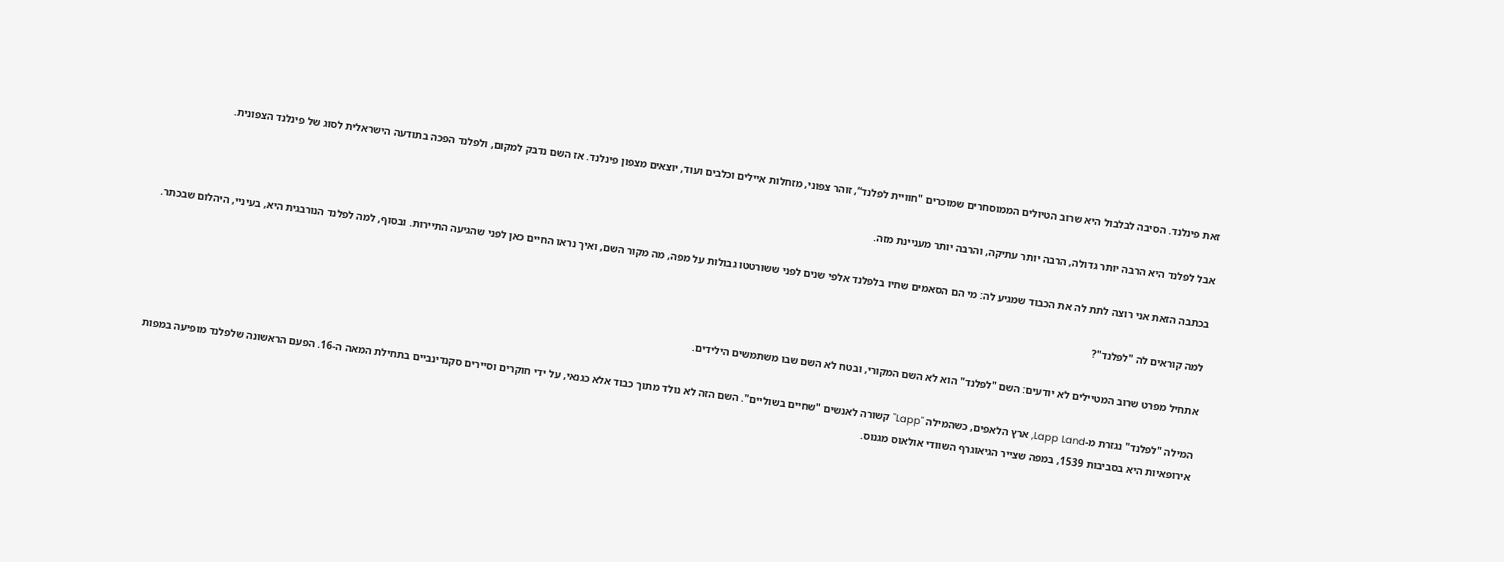זאת פינלנד. הסיבה לבלבול היא שרוב הטיולים הממוסחרים שמוכרים "חוויית לפלנד“, זוהר צפוני, מזחלות איילים וכלבים ועוד, יוצאים מצפון פינלנד. אז השם נדבק למקום, ולפלנד הפכה בתודעה הישראלית לסוג של פינלנד הצפונית.

אבל לפלנד היא הרבה יותר גדולה, הרבה יותר עתיקה, והרבה יותר מעניינת מזה.

בכתבה הזאת אני רוצה לתת לה את הכבוד שמגיע לה: מי הם הסאמים שחיו בלפלנד אלפי שנים לפני ששורטטו גבולות על מפה, מה מקור השם, ואיך נראו החיים כאן לפני שהגיעה התיירות. ובסוף, למה לפלנד הנורבגית היא, בעיניי, היהלום שבכתר.

למה קוראים לה "לפלנד"?

אתחיל מפרט שרוב המטיילים לא יודעים: השם "לפלנד" הוא לא השם המקורי, ובטח לא השם שבו משתמשים הילידים.

המילה "לפלנד" נגזרת מ-Lapp Land, ארץ הלאפים, כשהמילה "Lapp" קשורה לאנשים "שחיים בשוליים". השם הזה לא נולד מתוך כבוד אלא כגנאי, על ידי חוקרים וסיירים סקנדינביים בתחילת המאה ה-16. הפעם הראשונה שלפלנד מופיעה במפות אירופאיות היא בסביבות 1539, במפה שצייר הגיאוגרף השוודי אולאוס מגנוס.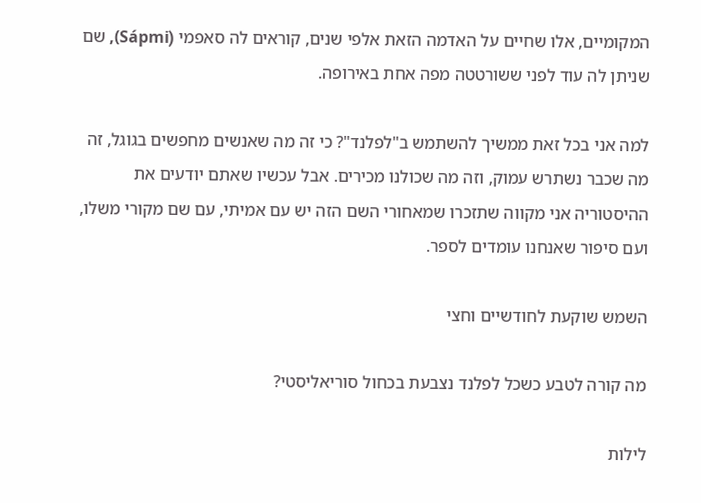המקומיים, אלו שחיים על האדמה הזאת אלפי שנים, קוראים לה סאפמי (Sápmi), שם שניתן לה עוד לפני ששורטטה מפה אחת באירופה.

למה אני בכל זאת ממשיך להשתמש ב"לפלנד"? כי זה מה שאנשים מחפשים בגוגל, זה מה שכבר נשתרש עמוק, וזה מה שכולנו מכירים. אבל עכשיו שאתם יודעים את ההיסטוריה אני מקווה שתזכרו שמאחורי השם הזה יש עם אמיתי, עם שם מקורי משלו, ועם סיפור שאנחנו עומדים לספר.

השמש שוקעת לחודשיים וחצי

מה קורה לטבע כשכל לפלנד נצבעת בכחול סוריאליסטי?

לילות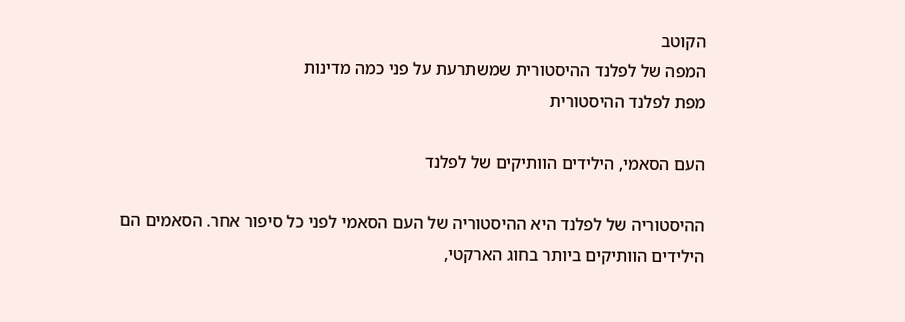הקוטב
המפה של לפלנד ההיסטורית שמשתרעת על פני כמה מדינות
מפת לפלנד ההיסטורית

העם הסאמי, הילידים הוותיקים של לפלנד

ההיסטוריה של לפלנד היא ההיסטוריה של העם הסאמי לפני כל סיפור אחר. הסאמים הם הילידים הוותיקים ביותר בחוג הארקטי,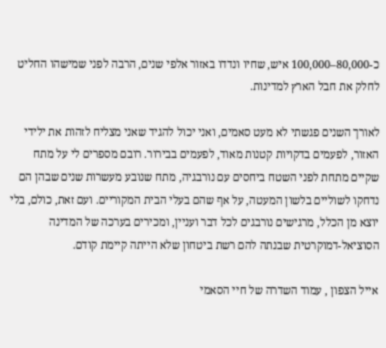כ-80,000–100,000 איש, שחיו ונדדו באזור אלפי שנים, הרבה לפני שמישהו החליט לחלק את חבל הארץ למדינות.

לאורך השנים פגשתי לא מעט סאמים, ואני יכול להגיד שאני מצליח לזהות את ילידי האזור, לפעמים בדקויות קטנות מאוד, לפעמים בבירור. רובם מספרים לי על מתח שקיים מתחת לפני השטח ביחסים עם נורבגיה, מתח שנובע מעשרות שנים שבהן הם נדחקו לשוליים בלשון המעטה, על אף שהם בעלי הבית המקוריים. ועם זאת, כולם, בלי יוצא מן הכלל, מרגישים נורבגים לכל דבר ועניין, ומכירים בערכה של המדינה הסוציאל-דמוקרטית שבנתה להם רשת ביטחון שלא הייתה קיימת קודם.

אייל הצפון , עמוד השדרה של חיי הסאמי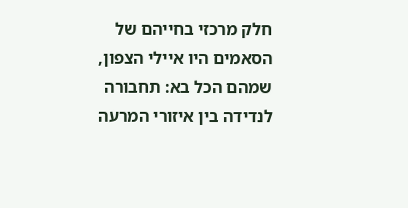חלק מרכזי בחייהם של הסאמים היו איילי הצפון, שמהם הכל בא: תחבורה לנדידה בין איזורי המרעה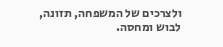ולצרכים של המשפחה, תזונה, לבוש ומחסה.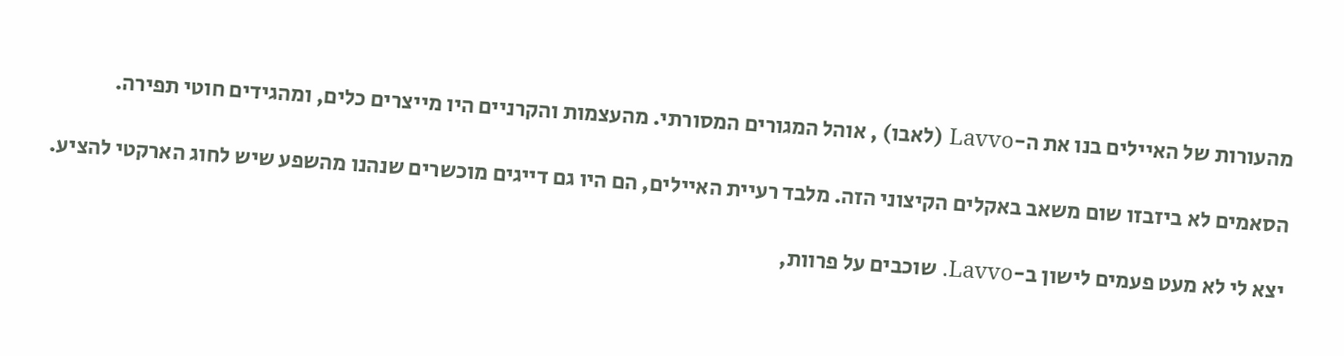מהעורות של האיילים בנו את ה-Lavvo (לאבו) , אוהל המגורים המסורתי. מהעצמות והקרניים היו מייצרים כלים, ומהגידים חוטי תפירה.

הסאמים לא ביזבזו שום משאב באקלים הקיצוני הזה. מלבד רעיית האיילים, הם היו גם דייגים מוכשרים שנהנו מהשפע שיש לחוג הארקטי להציע.

יצא לי לא מעט פעמים לישון ב-Lavvo. שוכבים על פרוות,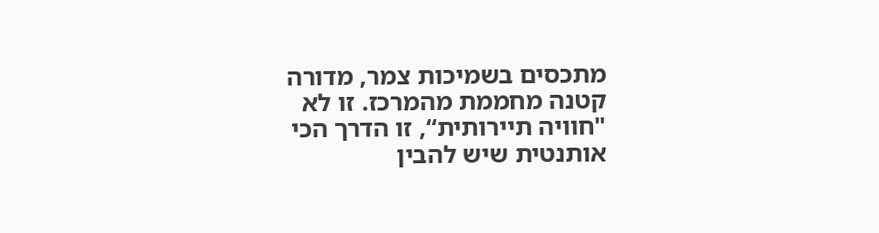מתכסים בשמיכות צמר, מדורה קטנה מחממת מהמרכז. זו לא "חוויה תיירותית“, זו הדרך הכי אותנטית שיש להבין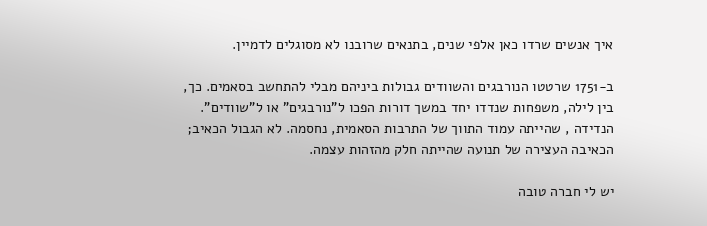איך אנשים שרדו כאן אלפי שנים, בתנאים שרובנו לא מסוגלים לדמיין.

ב-1751 שרטטו הנורבגים והשוודים גבולות ביניהם מבלי להתחשב בסאמים. כך, בין לילה, משפחות שנדדו יחד במשך דורות הפכו ל"נורבגים" או ל"שוודים". הנדידה , שהייתה עמוד התווך של התרבות הסאמית, נחסמה. לא הגבול הכאיב; הכאיבה העצירה של תנועה שהייתה חלק מהזהות עצמה.

יש לי חברה טובה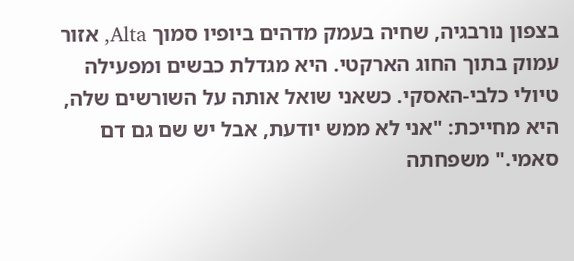בצפון נורבגיה, שחיה בעמק מדהים ביופיו סמוך Alta, אזור עמוק בתוך החוג הארקטי. היא מגדלת כבשים ומפעילה טיולי כלבי-האסקי. כשאני שואל אותה על השורשים שלה, היא מחייכת: "אני לא ממש יודעת, אבל יש שם גם דם סאמי." משפחתה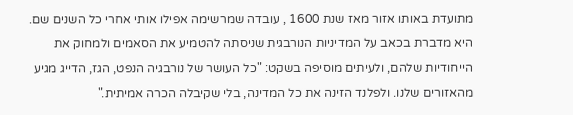מתועדת באותו אזור מאז שנת 1600 , עובדה שמרשימה אפילו אותי אחרי כל השנים שם. היא מדברת בכאב על המדיניות הנורבגית שניסתה להטמיע את הסאמים ולמחוק את הייחודיות שלהם, ולעיתים מוסיפה בשקט: "כל העושר של נורבגיה הנפט, הגז, הדייג מגיע מהאזורים שלנו. ולפלנד הזינה את כל המדינה, בלי שקיבלה הכרה אמיתית."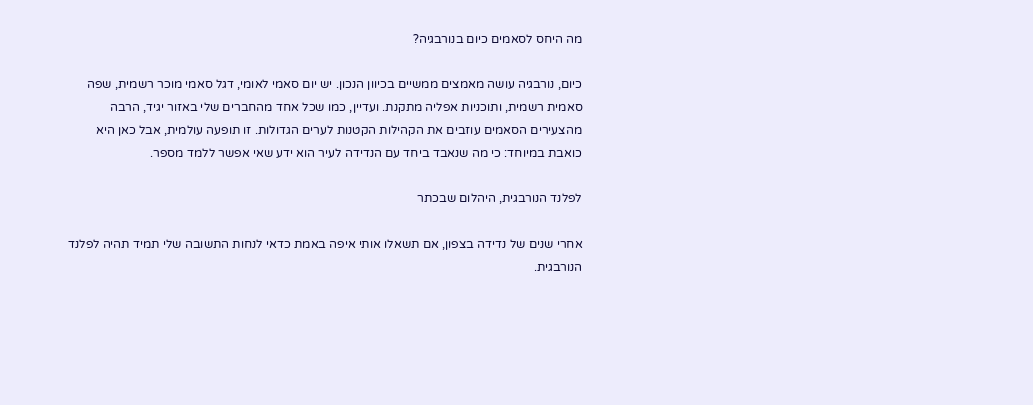מה היחס לסאמים כיום בנורבגיה?

כיום, נורבגיה עושה מאמצים ממשיים בכיוון הנכון. יש יום סאמי לאומי, דגל סאמי מוכר רשמית, שפה סאמית רשמית, ותוכניות אפליה מתקנת. ועדיין, כמו שכל אחד מהחברים שלי באזור יגיד, הרבה מהצעירים הסאמים עוזבים את הקהילות הקטנות לערים הגדולות. זו תופעה עולמית, אבל כאן היא כואבת במיוחד: כי מה שנאבד ביחד עם הנדידה לעיר הוא ידע שאי אפשר ללמד מספר.

לפלנד הנורבגית, היהלום שבכתר

אחרי שנים של נדידה בצפון, אם תשאלו אותי איפה באמת כדאי לנחות התשובה שלי תמיד תהיה לפלנד הנורבגית.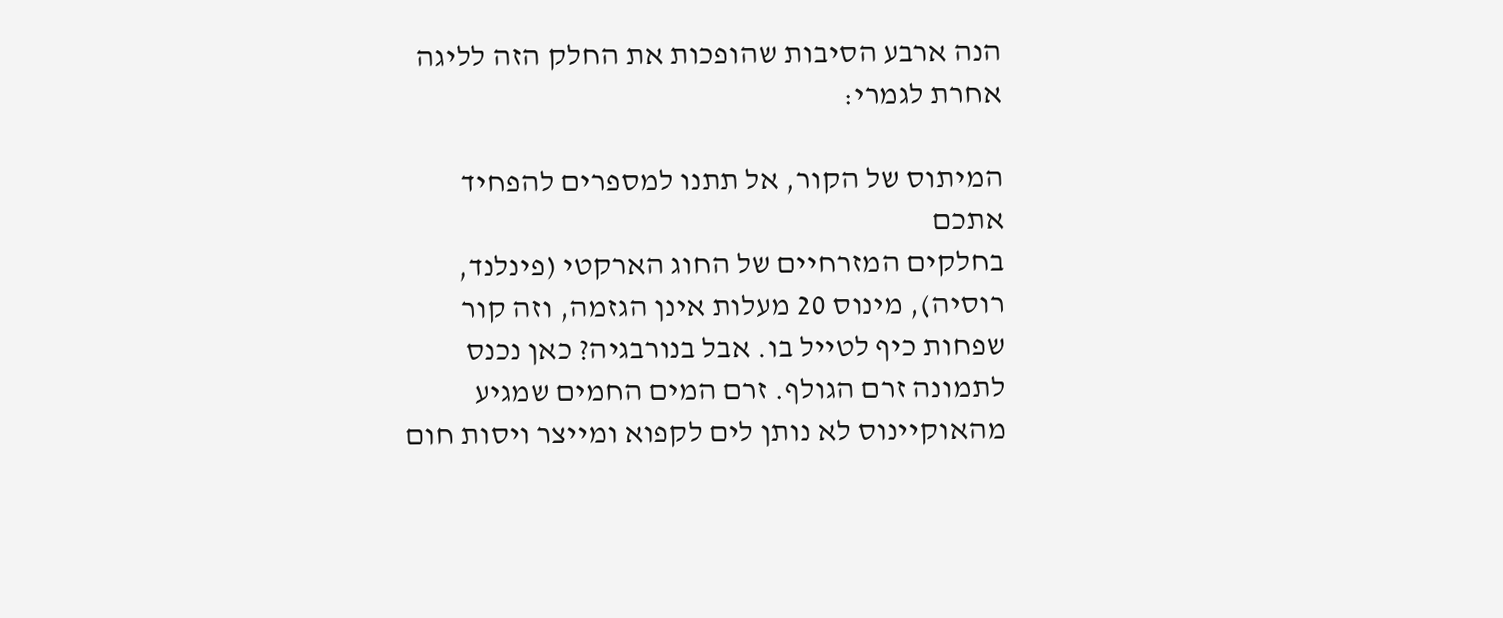הנה ארבע הסיבות שהופכות את החלק הזה לליגה אחרת לגמרי:

המיתוס של הקור, אל תתנו למספרים להפחיד אתכם
בחלקים המזרחיים של החוג הארקטי (פינלנד, רוסיה), מינוס 20 מעלות אינן הגזמה, וזה קור שפחות כיף לטייל בו. אבל בנורבגיה? כאן נכנס לתמונה זרם הגולף. זרם המים החמים שמגיע מהאוקיינוס לא נותן לים לקפוא ומייצר ויסות חום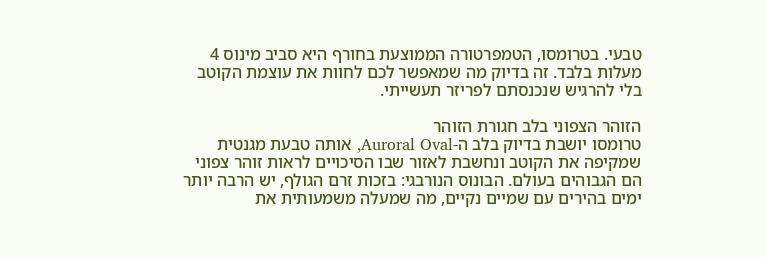טבעי. בטרומסו, הטמפרטורה הממוצעת בחורף היא סביב מינוס 4 מעלות בלבד. זה בדיוק מה שמאפשר לכם לחוות את עוצמת הקוטב בלי להרגיש שנכנסתם לפריזר תעשייתי.

הזוהר הצפוני בלב חגורת הזוהר
טרומסו יושבת בדיוק בלב ה-Auroral Oval, אותה טבעת מגנטית שמקיפה את הקוטב ונחשבת לאזור שבו הסיכויים לראות זוהר צפוני הם הגבוהים בעולם. הבונוס הנורבגי: בזכות זרם הגולף, יש הרבה יותר ימים בהירים עם שמיים נקיים, מה שמעלה משמעותית את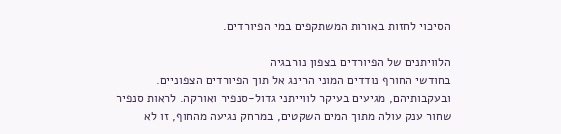הסיכוי לחזות באורות המשתקפים במי הפיורדים.

הלוויתנים של הפיורדים בצפון נורבגיה
בחודשי החורף נודדים המוני הרינג אל תוך הפיורדים הצפוניים. ובעקבותיהם, מגיעים בעיקר לווייתני גדול-סנפיר ואורקה. לראות סנפיר שחור ענק עולה מתוך המים השקטים, במרחק נגיעה מהחוף, זו לא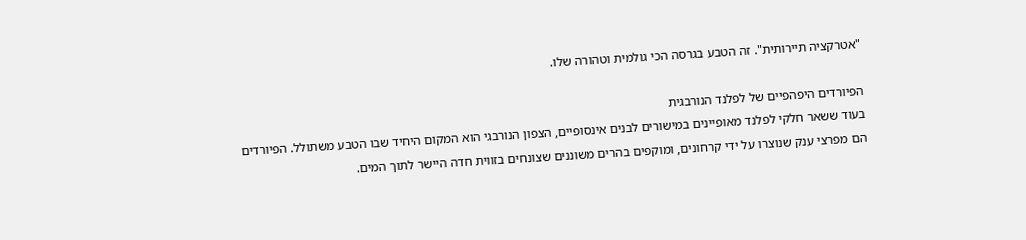"אטרקציה תיירותית". זה הטבע בגרסה הכי גולמית וטהורה שלו.

הפיורדים היפהפיים של לפלנד הנורבגית
בעוד ששאר חלקי לפלנד מאופיינים במישורים לבנים אינסופיים, הצפון הנורבגי הוא המקום היחיד שבו הטבע משתולל. הפיורדים הם מפרצי ענק שנוצרו על ידי קרחונים, ומוקפים בהרים משוננים שצונחים בזווית חדה היישר לתוך המים.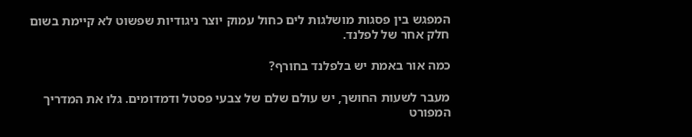המפגש בין פסגות מושלגות לים כחול עמוק יוצר ניגודיות שפשוט לא קיימת בשום חלק אחר של לפלנד.

כמה אור באמת יש בלפלנד בחורף?

מעבר לשעות החושך, יש עולם שלם של צבעי פסטל ודמדומים. גלו את המדריך המפורט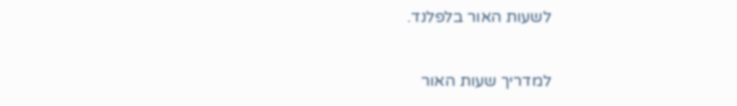לשעות האור בלפלנד.

למדריך שעות האור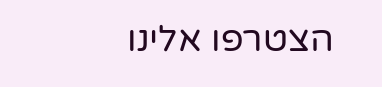הצטרפו אלינו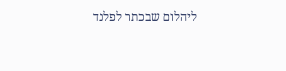ליהלום שבכתר לפלנד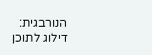הנורבגית:
דילוג לתוכן